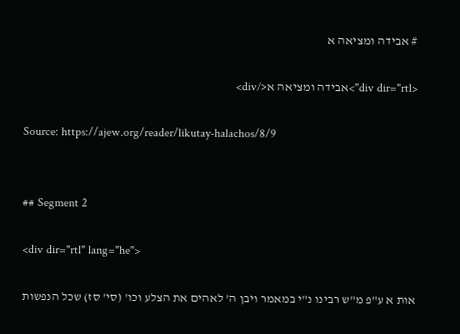# אבידה ומציאה א

<div dir="rtl">אבידה ומציאה א</div>

Source: https://ajew.org/reader/likutay-halachos/8/9


## Segment 2

<div dir="rtl" lang="he">

אות א ע"פ מ"ש רבינו נ"י במאמר ויבן ה' לאהים את הצלע וכו' (סי' סז) שכל הנפשות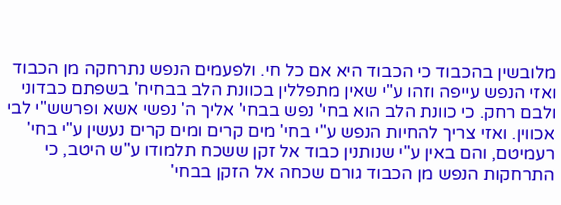מלובשין בהכבוד כי הכבוד היא אם כל חי. ולפעמים הנפש נתרחקה מן הכבוד ואזי הנפש עייפה וזהו ע"י שאין מתפללין בכוונת הלב בבחיח' בשפתם כבדוני ולבם רחק. כי כוונת הלב הוא בחי' נפש בבחי' אליך ה' נפשי אשא ופרשש"י לבי אכווין. ואזי צריך להחיות הנפש ע"י בחי' מים קרים ומים קרים נעשין ע"י בחי' רעמיטם, והם באין ע"י שנותנין כבוד אל זקן ששכח תלמודו ע"ש היטב, כי התרחקות הנפש מן הכבוד גורם שכחה אל הזקן בבחי'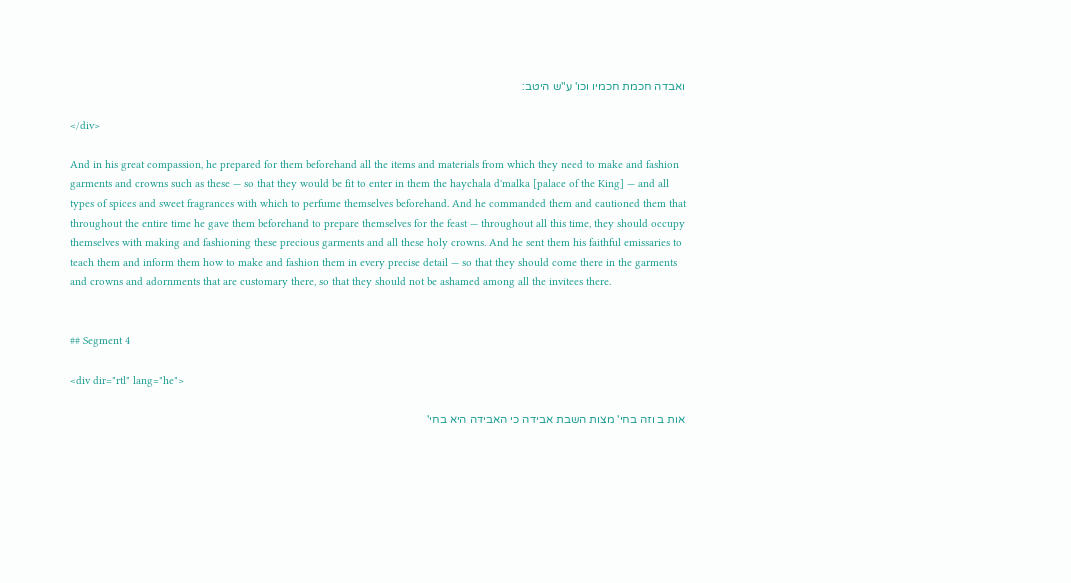ואבדה חכמת חכמיו וכו' ע"ש היטב:

</div>

And in his great compassion, he prepared for them beforehand all the items and materials from which they need to make and fashion garments and crowns such as these — so that they would be fit to enter in them the haychala d'malka [palace of the King] — and all types of spices and sweet fragrances with which to perfume themselves beforehand. And he commanded them and cautioned them that throughout the entire time he gave them beforehand to prepare themselves for the feast — throughout all this time, they should occupy themselves with making and fashioning these precious garments and all these holy crowns. And he sent them his faithful emissaries to teach them and inform them how to make and fashion them in every precise detail — so that they should come there in the garments and crowns and adornments that are customary there, so that they should not be ashamed among all the invitees there.


## Segment 4

<div dir="rtl" lang="he">

אות ב וזה בחי' מצות השבת אבידה כי האבידה היא בחי'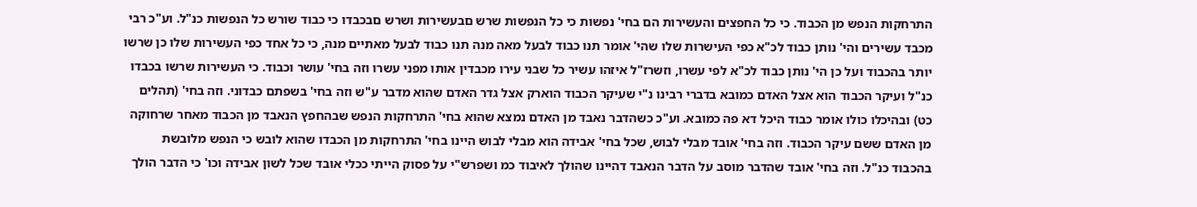התרחקות הנפש מן הכבוד. כי כל החפצים והעשירות הם בחי' נפשות כי כל הנפשות שרש םבעשירות ושרש םבכבדו כי כבוד שורש כל הנפשות כנ"ל. וע"כ רבי מכבד עשירים והי' נותן כבוד לכ"א כפי העישרות שלו שהי' אומר תנו כבוד לבעל מאה מנה תנו כבוד לבעל מאתיים מנה, כי כל אחד כפי העשירות שלו כן שרשו יותר בהכבוד ועל כן הי' נותן כבוד לכ"א לפי עשרו, וזשרז"ל איזהו עשיר כל שבני עירו מכבדין אותו מפני עשרו וזה בחי' עושר וכבוד. כי העשירות שרשו בכבדו כנ"ל ועיקר הכבוד הוא אצל האדם כמובא בדברי רבינו נ"י שעיקר הכבוד הוארק אצל גדר האדם שהוא מדבר ע"ש וזה בחי' בשפתם כבדוני. וזה בחי' (תהלים כט) ובהיכלו כולו אומר כבוד היכל דא פה כמובא. וע"כ כשהדבר נאבד מן האדם נמצא שהוא בחי' התרחקות הנפש שבהחפץ הנאבד מן הכבוד מאחר שרחוקה מן האדם ששם עיקר הכבוד. וזה בחי' אובד מבלי לבוש, שכל בחי' אבידה הוא מבלי לבוש היינו בחי' התרחקות מן הכבדו שהוא לובש כי הנפש מלובשת בהכבוד כנ"ל. וזה בחי' אובד שהדבר מוסב על הדבר הנאבד דהיינו שהולך לאיבוד כמ ושפרש"י על פסוק הייתי ככלי אובד שכל לשון אבידה וכו' כי הדבר הולך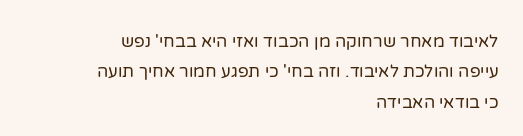לאיבוד מאחר שרחוקה מן הכבוד ואזי היא בבחי' נפש עייפה והולכת לאיבוד. וזה בחי' כי תפגע חמור אחיך תועה כי בודאי האבידה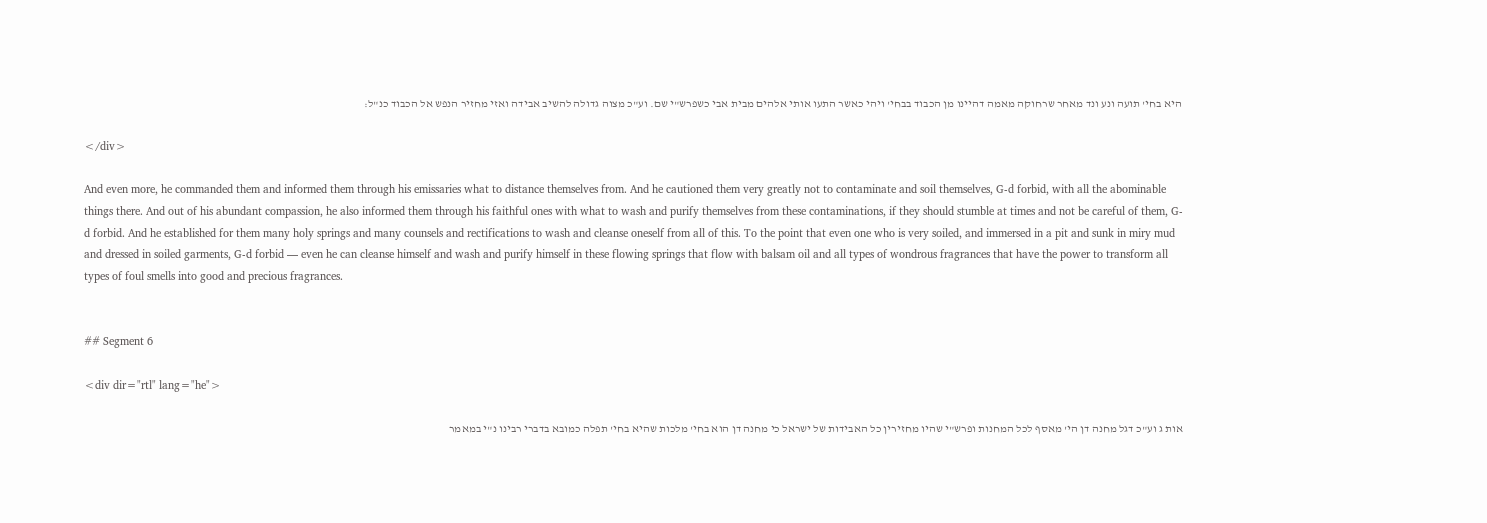היא בחי' תועה ונע ונד מאחר שרחוקה מאמה דהיינו מן הכבוד בבחי' ויהי כאשר התעו אותי אלהים מבית אבי כשפרש"י שם. וע"כ מצוה גדולה להשיב אבידה ואזי מחזיר הנפש אל הכבוד כנ"ל:

</div>

And even more, he commanded them and informed them through his emissaries what to distance themselves from. And he cautioned them very greatly not to contaminate and soil themselves, G-d forbid, with all the abominable things there. And out of his abundant compassion, he also informed them through his faithful ones with what to wash and purify themselves from these contaminations, if they should stumble at times and not be careful of them, G-d forbid. And he established for them many holy springs and many counsels and rectifications to wash and cleanse oneself from all of this. To the point that even one who is very soiled, and immersed in a pit and sunk in miry mud and dressed in soiled garments, G-d forbid — even he can cleanse himself and wash and purify himself in these flowing springs that flow with balsam oil and all types of wondrous fragrances that have the power to transform all types of foul smells into good and precious fragrances.


## Segment 6

<div dir="rtl" lang="he">

אות ג וע"כ דגל מחנה דן הי' מאסף לכל המחנות ופרש"י שהיו מחזירין כל האבידות של ישראל כי מחנה דן הוא בחי' מלכות שהיא בחי' תפלה כמובא בדברי רבינו נ"י במאמר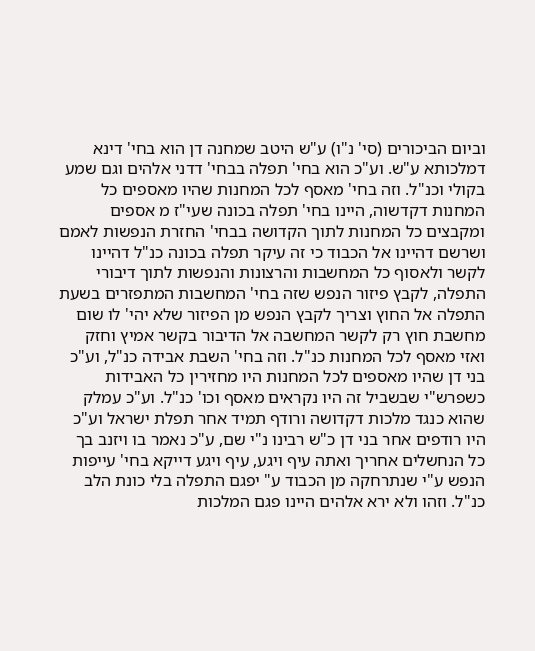וביום הביכורים (סי' נ"ו) ע"ש היטב שמחנה דן הוא בחי' דינא דמלכותא ע"ש. וע"כ הוא בחי' תפלה בבחי' דדני אלהים וגם שמע בקולי וכנ"ל. וזה בחי' מאסף לכל המחנות שהיו מאספים כל המחנות דקדשוה, היינו בחי' תפלה בכונה שעי"ז מ אספים ומקבצים כל המחנות לתוך הקדושה בבחי' החזרת הנפשות לאמם ושרשם דהיינו אל הכבוד כי זה עיקר תפלה בכונה כנ"ל דהיינו לקשר ולאסוף כל המחשבות והרצונות והנפשות לתוך דיבורי התפלה, לקבץ פיזור הנפש שזה בחי' המחשבות המתפזרים בשעת התפלה אל החוץ וצריך לקבץ הנפש מן הפיזור שלא יהי' לו שום מחשבת חוץ רק לקשר המחשבה אל הדיבור בקשר אמיץ וחזק ואזי מאסף לכל המחנות כנ"ל. וזה בחי' השבת אבידה כנ"ל, וע"כ בני דן שהיו מאספים לכל המחנות היו מחזירין כל האבידות כשפרש"י שבשביל זה היו נקראים מאסף וכו' כנ"ל. וע"כ עמלק שהוא כנגד מלכות דקדושה ורודף תמיד אחר תפלת ישראל וע"כ היו רודפים אחר בני דן כ"ש רבינו נ"י שם, ע"כ נאמר בו ויזנב בך כל הנחשלים אחריך ואתה עיף ויגע, עיף ויגע דייקא בחי' עייפות הנפש ע"י שנתרחקה מן הכבוד ע" יפגם התפלה בלי כונת הלב כנ"ל. וזהו ולא ירא אלהים היינו פגם המלכות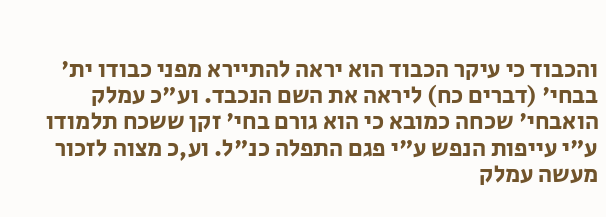והכבוד כי עיקר הכבוד הוא יראה להתיירא מפני כבודו ית' בבחי' (דברים כח) ליראה את השם הנכבד. וע"כ עמלק הואבחי' שכחה כמובא כי הוא גורם בחי' זקן ששכח תלמודו ע"י עייפות הנפש ע"י פגם התפלה כנ"ל. וע,כ מצוה לזכור מעשה עמלק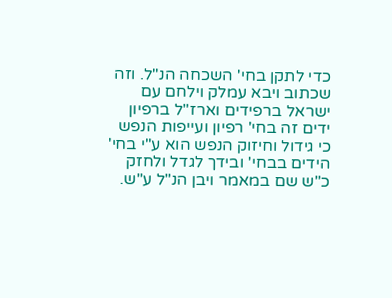כדי לתקן בחי' השכחה הנ"ל. וזה שכתוב ויבא עמלק וילחם עם ישראל ברפידים וארז"ל ברפיון ידים זה בחי' רפיון ועייפות הנפש כי גידול וחיזוק הנפש הוא ע"י בחי' הידים בבחי' ובידך לגדל ולחזק כ"ש שם במאמר ויבן הנ"ל ע"ש.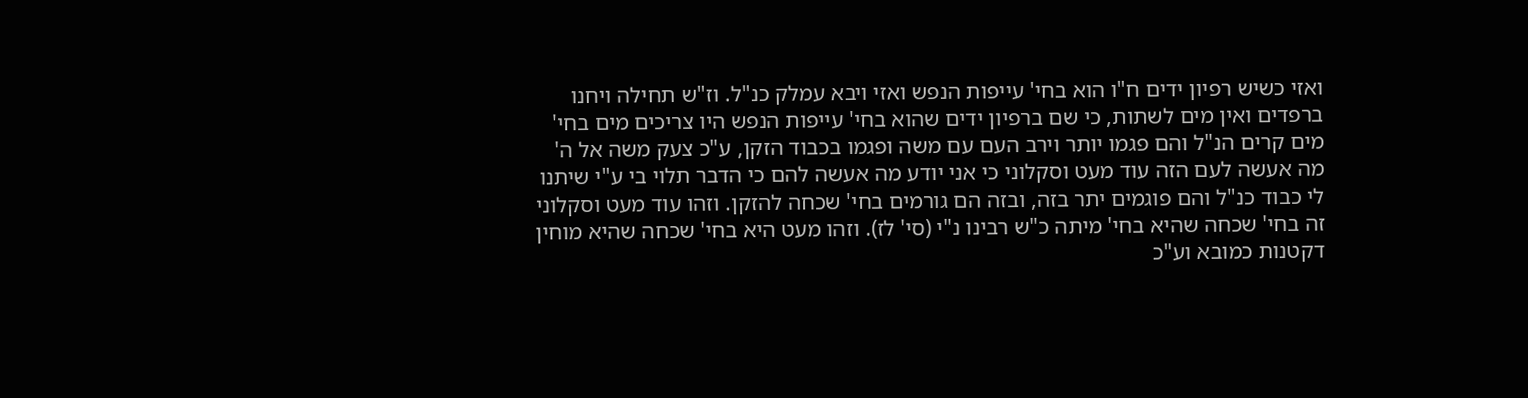ואזי כשיש רפיון ידים ח"ו הוא בחי' עייפות הנפש ואזי ויבא עמלק כנ"ל. וז"ש תחילה ויחנו ברפדים ואין מים לשתות, כי שם ברפיון ידים שהוא בחי' עייפות הנפש היו צריכים מים בחי' מים קרים הנ"ל והם פגמו יותר וירב העם עם משה ופגמו בכבוד הזקן, ע"כ צעק משה אל ה' מה אעשה לעם הזה עוד מעט וסקלוני כי אני יודע מה אעשה להם כי הדבר תלוי בי ע"י שיתנו לי כבוד כנ"ל והם פוגמים יתר בזה, ובזה הם גורמים בחי' שכחה להזקן. וזהו עוד מעט וסקלוני זה בחי' שכחה שהיא בחי' מיתה כ"ש רבינו נ"י (סי' לז). וזהו מעט היא בחי' שכחה שהיא מוחין דקטנות כמובא וע"כ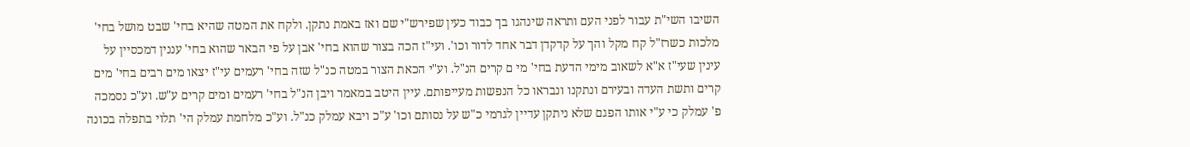השיבו השי"ת עבור לפני העם ותראה שינהגו בך כבוד כעין שפירש"י שם ואז באמת נתקן. ולקח את המטה שהיא בחי' שבט מושל בחי' מלכות כשרז"ל קח מקל והך על קדקדן דבר אחד לדור וכו'. ועי"ז הכה בצור שהוא בחי' אבן על פי הבאר שהוא בחי' עננין דמכסיין על עינין שעי"ז א"א לשאוב מימי הדעת בחי' מי ם קרים הנ"ל. וע"י הכאת הצור במטה כנ"ל שזה בחי' רעמים עי"ז יצאו מים רבים בחי' מים קרים ותשת העדה ובעירם ונתקנו ונבראו כל הנפשות מעייפותם. עיין היטב במאמר ויבן הנ"ל בחי' רעמים ומים קרים ע"ש. וע"כ נסמכה פ' עמלק כי ע"י אותו הפגם שלא ניתקן עדיין לגרמי כ"ש על נסותם וכו' ע"כ ויבא עמלק כנ"ל. וע"כ מלחמת עמלק הי' תלוי בתפלה בכונה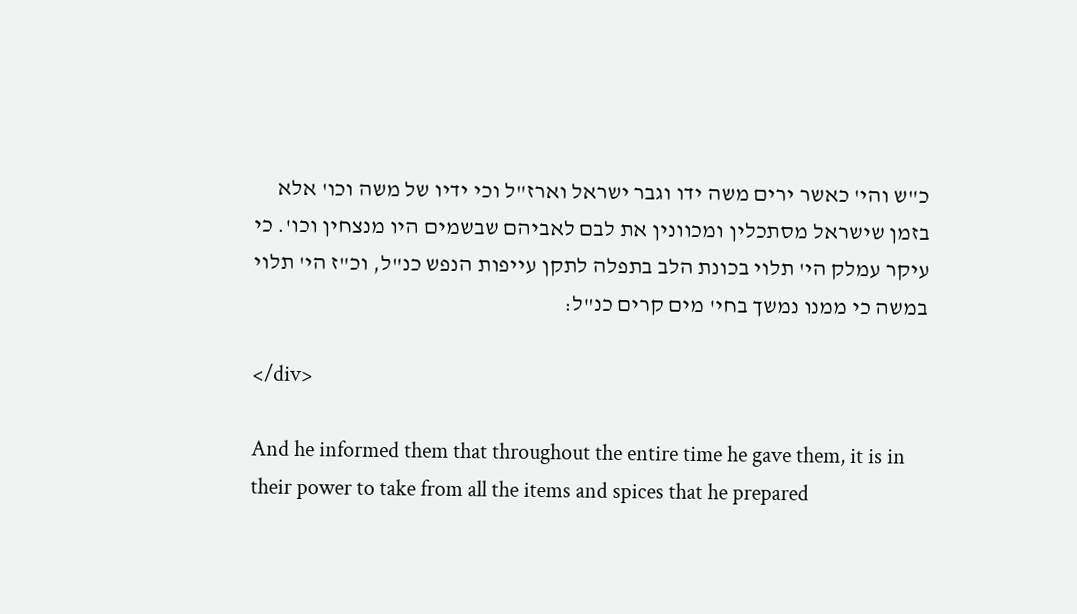כ"ש והי' כאשר ירים משה ידו וגבר ישראל וארז"ל וכי ידיו של משה וכו' אלא בזמן שישראל מסתכלין ומכוונין את לבם לאביהם שבשמים היו מנצחין וכו'. כי עיקר עמלק הי' תלוי בכונת הלב בתפלה לתקן עייפות הנפש כנ"ל, וכ"ז הי' תלוי במשה כי ממנו נמשך בחי' מים קרים כנ"ל:

</div>

And he informed them that throughout the entire time he gave them, it is in their power to take from all the items and spices that he prepared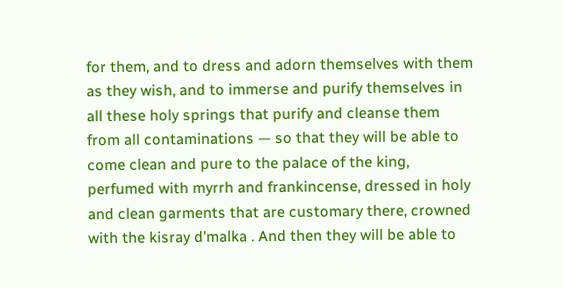for them, and to dress and adorn themselves with them as they wish, and to immerse and purify themselves in all these holy springs that purify and cleanse them from all contaminations — so that they will be able to come clean and pure to the palace of the king, perfumed with myrrh and frankincense, dressed in holy and clean garments that are customary there, crowned with the kisray d'malka . And then they will be able to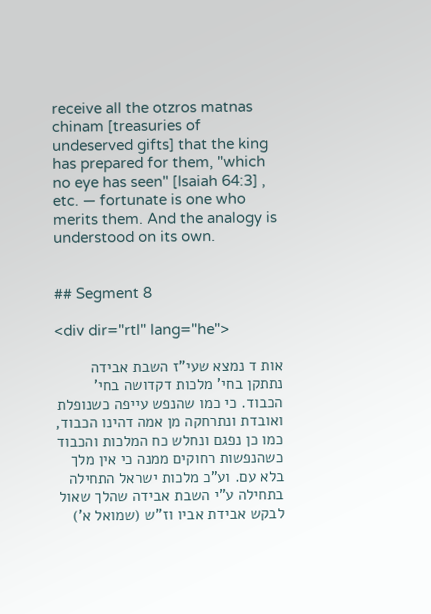receive all the otzros matnas chinam [treasuries of undeserved gifts] that the king has prepared for them, "which no eye has seen" [Isaiah 64:3] , etc. — fortunate is one who merits them. And the analogy is understood on its own.


## Segment 8

<div dir="rtl" lang="he">

אות ד נמצא שעי"ז השבת אבידה נתתקן בחי' מלכות דקדושה בחי' הכבוד. כי כמו שהנפש עייפה כשנופלת ואובדת ונתרחקה מן אמה דהינו הכבוד, כמו כן נפגם ונחלש כח המלכות והכבוד כשהנפשות רחוקים ממנה כי אין מלך בלא עם. וע"כ מלכות ישראל התחילה בתחילה ע"י השבת אבידה שהלך שאול לבקש אבידת אביו וז"ש (שמואל א')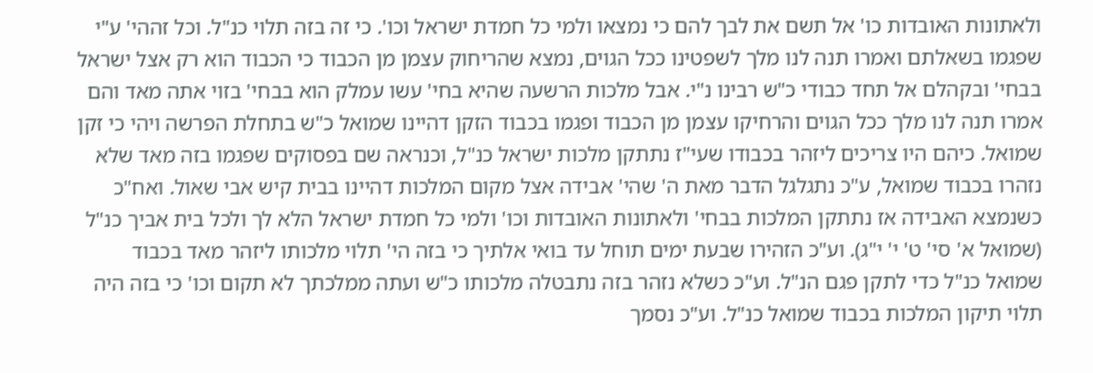ולאתונות האובדות כו' אל תשם את לבך להם כי נמצאו ולמי כל חמדת ישראל וכו'. כי זה בזה תלוי כנ"ל. וכל זההי' ע"י שפגמו בשאלתם ואמרו תנה לנו מלך לשפטינו ככל הגוים, נמצא שהריחוק עצמן מן הכבוד כי הכבוד הוא רק אצל ישראל בבחי' ובקהלם אל תחד כבודי כ"ש רבינו נ"י. אבל מלכות הרשעה שהיא בחי' עשו עמלק הוא בבחי' בזוי אתה מאד והם אמרו תנה לנו מלך ככל הגוים והרחיקו עצמן מן הכבוד ופגמו בכבוד הזקן דהיינו שמואל כ"ש בתחלת הפרשה ויהי כי זקן שמואל. כיהם היו צריכים ליזהר בכבודו שעי"ז נתתקן מלכות ישראל כנ"ל, וכנראה שם בפסוקים שפגמו בזה מאד שלא נזהרו בכבוד שמואל, ע"כ נתגלגל הדבר מאת ה' שהי' אבידה אצל מקום המלכות דהיינו בבית קיש אבי שאול. ואח"כ כשנמצא האבידה אז נתתקן המלכות בבחי' ולאתונות האובדות וכו' ולמי כל חמדת ישראל הלא לך ולכל בית אביך כנ"ל (שמואל א' סי' ט' י' י"ג). וע"כ הזהירו שבעת ימים תוחל עד בואי אלתיך כי בזה הי' תלוי מלכותו ליזהר מאד בכבוד שמואל כנ"ל כדי לתקן פגם הנ"ל. וע"כ כשלא נזהר בזה נתבטלה מלכותו כ"ש ועתה ממלכתך לא תקום וכו' כי בזה היה תלוי תיקון המלכות בכבוד שמואל כנ"ל. וע"כ נסמך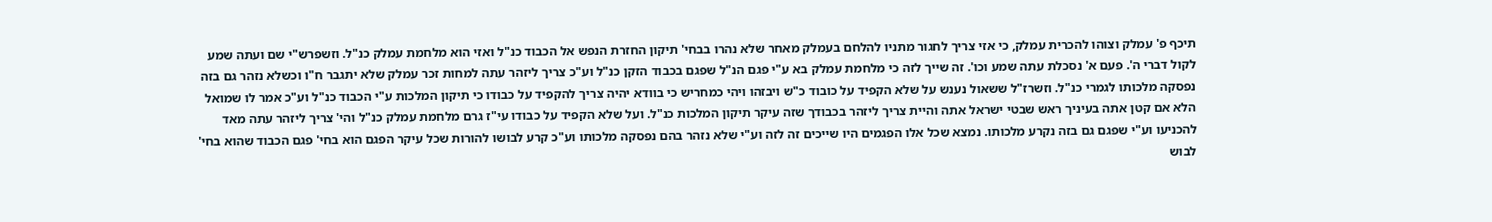תיכף פ' עמלק וצוהו להכרית עמלק, כי אזי צריך לחגור מתניו להלחם בעמלק מאחר שלא נהרו בבחי' תיקון החזרת הנפש אל הכבוד כנ"ל ואזי הוא מלחמת עמלק כנ"ל. וזשפרש"י שם ועתה שמע לקול דברי ה'. פעם א' נסכלת עתה שמע וכו'. זה שייך לזה כי מלחמת עמלק בא ע"י פגם הנ"ל שפגם בכבוד הזקן כנ"ל וע"כ צריך ליזהר עתה למחות זכר עמלק שלא יתגבר ח"ו וכשלא נזהר גם בזה נפסקה מלכותו לגמרי כנ"ל. וזשרז"ל ששאול נענש על שלא הקפיד על כובוד כ"ש ויבזהו ויהי כמחריש כי בוודא יהיה צריך להקפיד על כבודו כי תיקון המלכות ע"י הכבוד כנ"ל וע"כ אמר לו שמואל הלא אם קטן אתה בעיניך ראש שבטי ישראל אתה והיית צריך ליזהר בכבודך שזה עיקר תיקון המלכות כנ"ל. ועל שלא הקפיד על כבודו עי"ז גרם מלחמת עמלק כנ"ל והי' צריך ליזהר עתה מאד להכניעו וע"י שפגם גם בזה נקרע מלכותו. נמצא שכל אלו הפגמים היו שייכים זה לזה וע"י שלא נזהר בהם נפסקה מלכותו וע"כ קרע לבושו להורות שכל עיקר הפגם הוא בחי' פגם הכבוד שהוא בחי' לבוש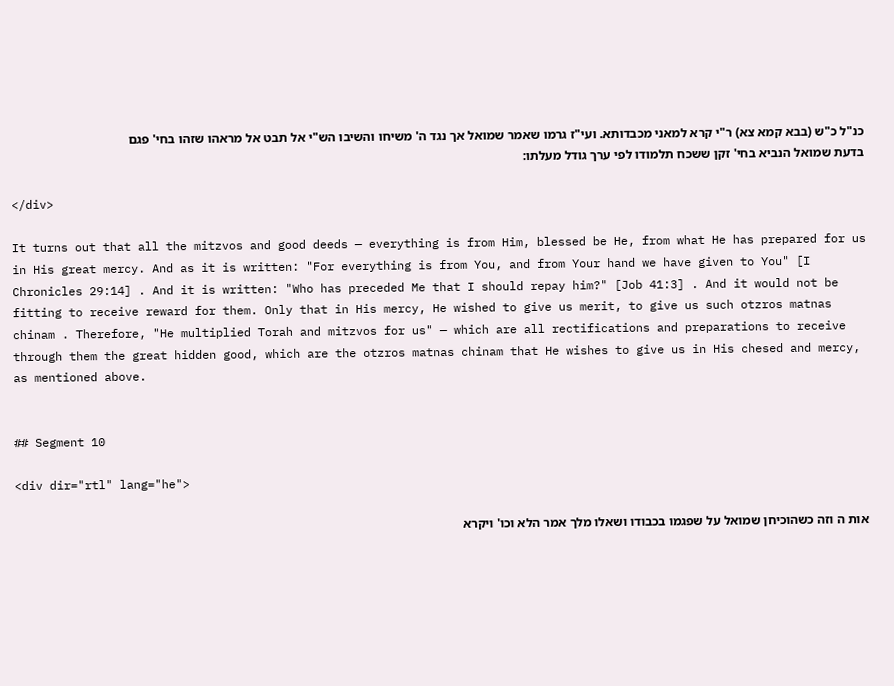כנ"ל כ"ש (בבא קמא צא) ר"י קרא למאני מכבדותא. ועי"ז גרמו שאמר שמואל אך נגד ה' משיחו והשיבו הש"י אל תבט אל מראהו שזהו בחי' פגם בדעת שמואל הנביא בחי' זקן ששכח תלמודו לפי ערך גודל מעלתו:

</div>

It turns out that all the mitzvos and good deeds — everything is from Him, blessed be He, from what He has prepared for us in His great mercy. And as it is written: "For everything is from You, and from Your hand we have given to You" [I Chronicles 29:14] . And it is written: "Who has preceded Me that I should repay him?" [Job 41:3] . And it would not be fitting to receive reward for them. Only that in His mercy, He wished to give us merit, to give us such otzros matnas chinam . Therefore, "He multiplied Torah and mitzvos for us" — which are all rectifications and preparations to receive through them the great hidden good, which are the otzros matnas chinam that He wishes to give us in His chesed and mercy, as mentioned above.


## Segment 10

<div dir="rtl" lang="he">

אות ה וזה כשהוכיחן שמואל על שפגמו בכבודו ושאלו מלך אמר הלא וכו' ויקרא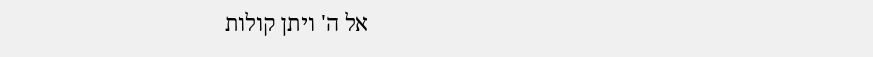אל ה' ויתן קולות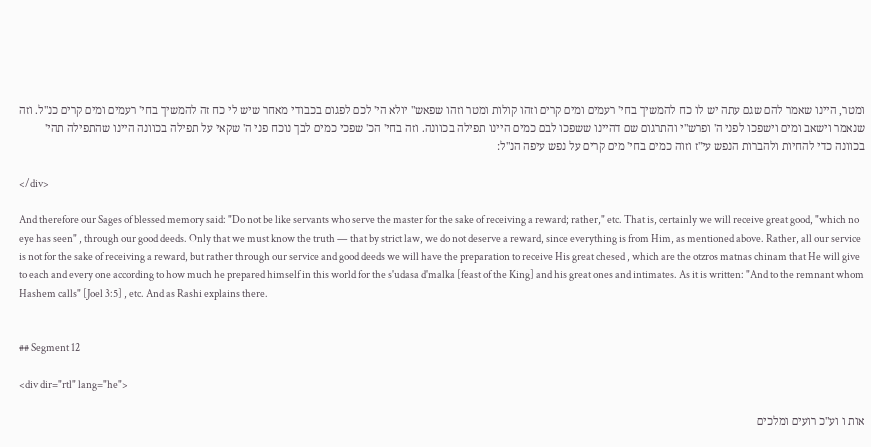ומטר, היינו שאמר להם שגם עתה יש לו כח להמשיך בחי' רעמים ומים קרים וזהו קולות ומטר וזהו שפאש" יולא הי' לכם לפגום בכבודי מאחר שיש לי כח זה להמשיך בחי' רעמים ומים קרים כנ"ל. וזה שנאמר וישאב ומים וישפכו לפני ה' ופרש"י והתרגום שם דהיינו ששפכו לבם כמים היינו תפילה בכוונה. וזה בחי' הכ' שפכי כמים לבך נוכח פני ה' שקאי על תפילה בכוונה היינו שהתפילה תהי' בכוונה כדי להחיות ולהברות הנפש עי"ז וזוה כמים בחי' מים קרים על נפש עיפה הנ"ל:

</div>

And therefore our Sages of blessed memory said: "Do not be like servants who serve the master for the sake of receiving a reward; rather," etc. That is, certainly we will receive great good, "which no eye has seen" , through our good deeds. Only that we must know the truth — that by strict law, we do not deserve a reward, since everything is from Him, as mentioned above. Rather, all our service is not for the sake of receiving a reward, but rather through our service and good deeds we will have the preparation to receive His great chesed , which are the otzros matnas chinam that He will give to each and every one according to how much he prepared himself in this world for the s'udasa d'malka [feast of the King] and his great ones and intimates. As it is written: "And to the remnant whom Hashem calls" [Joel 3:5] , etc. And as Rashi explains there.


## Segment 12

<div dir="rtl" lang="he">

אות ו וע"כ רועים ומלכים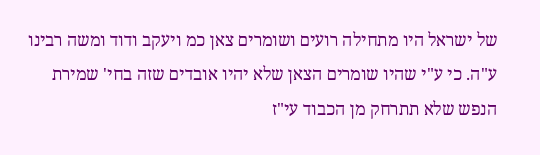של ישראל היו מתחילה רועים ושומרים צאן כמ ויעקב ודוד ומשה רבינו ע"ה. כי ע"י שהיו שומרים הצאן שלא יהיו אובדים שזה בחי' שמירת הנפש שלא תתרחק מן הכבוד עי"ז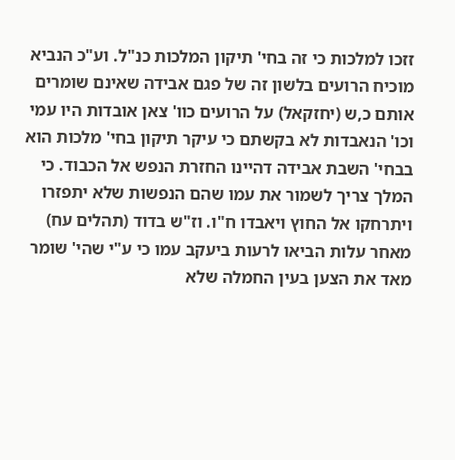זזכו למלכות כי זה בחי' תיקון המלכות כנ"ל. וע"כ הנביא מוכיח הרועים בלשון זה של פגם אבידה שאינם שומרים אותם כ,ש (יחזקאל) על הרועים כוו' צאן אובדות היו עמי וכו' הנאבדות לא בקשתם כי עיקר תיקון בחי' מלכות הוא בבחי' השבת אבידה דהיינו החזרת הנפש אל הכבוד. כי המלך צריך לשמור את עמו שהם הנפשות שלא יתפזרו ויתרחקו אל החוץ ויאבדו ח"ו. וז"ש בדוד (תהלים עח) מאחר עלות הביאו לרעות ביעקב עמו כי ע"י שהי' שומר מאד את הצען בעין החמלה שלא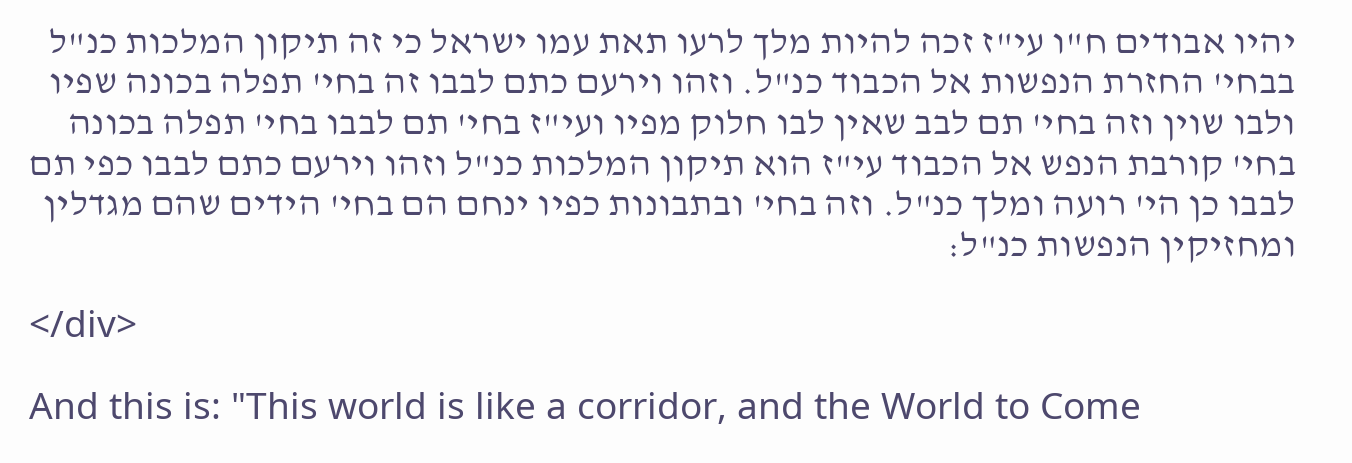יהיו אבודים ח"ו עי"ז זכה להיות מלך לרעו תאת עמו ישראל כי זה תיקון המלכות כנ"ל בבחי' החזרת הנפשות אל הכבוד כנ"ל. וזהו וירעם כתם לבבו זה בחי' תפלה בכונה שפיו ולבו שוין וזה בחי' תם לבב שאין לבו חלוק מפיו ועי"ז בחי' תם לבבו בחי' תפלה בכונה בחי' קורבת הנפש אל הכבוד עי"ז הוא תיקון המלכות כנ"ל וזהו וירעם כתם לבבו כפי תם לבבו כן הי' רועה ומלך כנ"ל. וזה בחי' ובתבונות כפיו ינחם הם בחי' הידים שהם מגדלין ומחזיקין הנפשות כנ"ל:

</div>

And this is: "This world is like a corridor, and the World to Come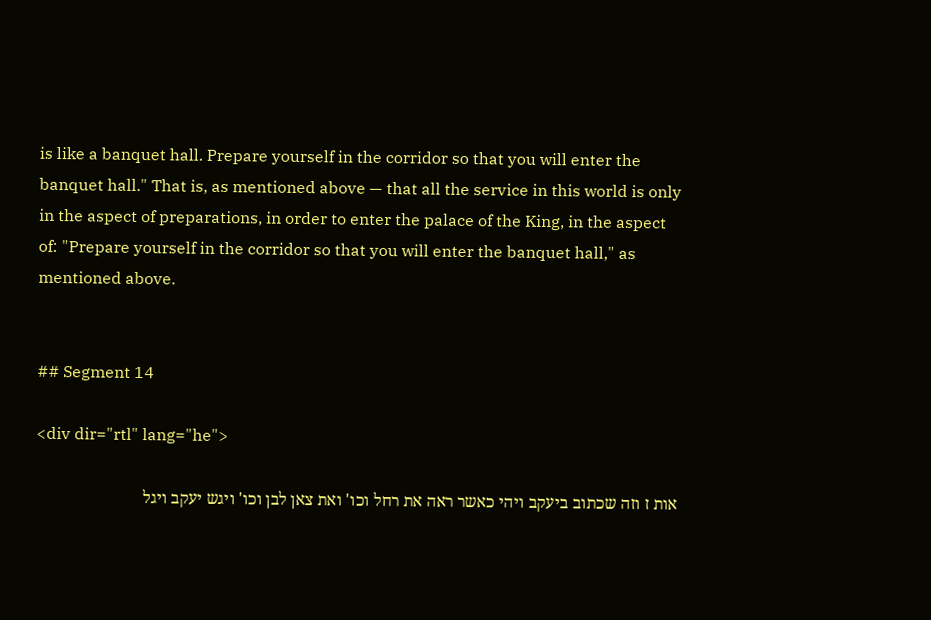is like a banquet hall. Prepare yourself in the corridor so that you will enter the banquet hall." That is, as mentioned above — that all the service in this world is only in the aspect of preparations, in order to enter the palace of the King, in the aspect of: "Prepare yourself in the corridor so that you will enter the banquet hall," as mentioned above.


## Segment 14

<div dir="rtl" lang="he">

אות ז וזה שכתוב ביעקב ויהי כאשר ראה את רחל וכו' ואת צאן לבן וכו' ויגש יעקב ויגל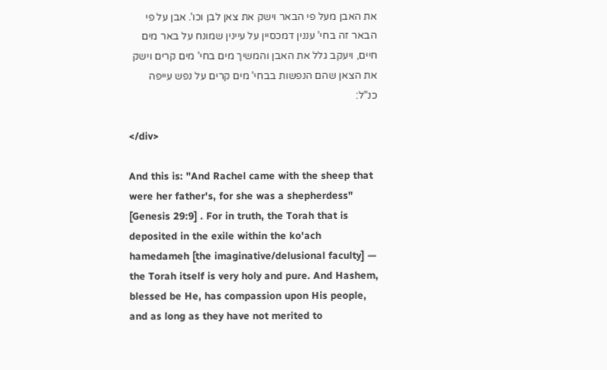את האבן מעל פי הבאר וישק את צאן לבן וכו'. אבן על פי הבאר זה בחי' עננין דמכסיין על עיינין שמונח על באר מים חיים, ויעקב גלל את האבן והמשיך מים בחי' מים קרים וישק את הצאן שהם הנפשות בבחי' מים קרים על נפש עייפה כנ"ל:

</div>

And this is: "And Rachel came with the sheep that were her father's, for she was a shepherdess" [Genesis 29:9] . For in truth, the Torah that is deposited in the exile within the ko'ach hamedameh [the imaginative/delusional faculty] — the Torah itself is very holy and pure. And Hashem, blessed be He, has compassion upon His people, and as long as they have not merited to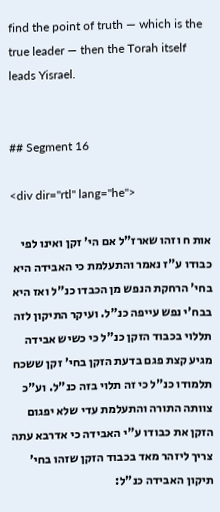find the point of truth — which is the true leader — then the Torah itself leads Yisrael.


## Segment 16

<div dir="rtl" lang="he">

אות ח וזהו שארז"ל אם הי' זקן ואינו לפי כבודו ע"ז נאמר והתעלמת כי האבידה היא בחי' הרחקת הנפש מן הכבדו כנ"ל ואז היא בבח'י נפש עייפה כנ"ל. ועיקר התיקון לזה תללוי בכבוד הזקן כנ"ל כי כשיש אבידה מגיע קצת פגם בדעת הזקן בחי' זקן ששכח תלמודו כנ"ל כי זה תלוי בזה כנ"ל. וע"כ צוותה התורה והתעלמת עדי שלא יפגום הזקן את כבודו ע"י האבידה כי אדרבא עתה צריך ליזהר מאד בכבוד הזקן שזהו בחי' תיקון האבידה כנ"ל: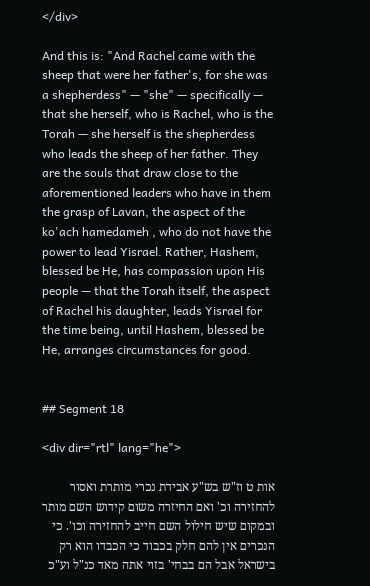</div>

And this is: "And Rachel came with the sheep that were her father's, for she was a shepherdess" — "she" — specifically — that she herself, who is Rachel, who is the Torah — she herself is the shepherdess who leads the sheep of her father. They are the souls that draw close to the aforementioned leaders who have in them the grasp of Lavan, the aspect of the ko'ach hamedameh , who do not have the power to lead Yisrael. Rather, Hashem, blessed be He, has compassion upon His people — that the Torah itself, the aspect of Rachel his daughter, leads Yisrael for the time being, until Hashem, blessed be He, arranges circumstances for good.


## Segment 18

<div dir="rtl" lang="he">

אות ט וז"ש בש"ע אבידת נכרי מותרת ואסור להחזירה וכ' ואם החיזרה משום קידוש השם מותר ובמקום שיש חילול השם חייב להחזירה וכו'. כי הנכרים אין להם חלק בכבוד כי הכבדו הוא רק בישראל אבל הם בבחי' בזוי אתה מאד כנ"ל וע"כ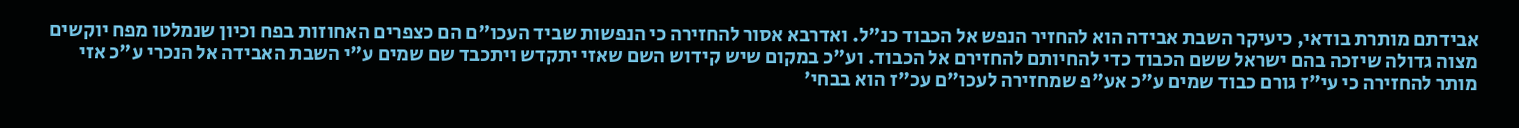אבידתם מותרת בודאי, כיעיקר השבת אבידה הוא להחזיר הנפש אל הכבוד כנ"ל. ואדרבא אסור להחזירה כי הנפשות שביד העכו"ם הם כצפרים האחוזות בפח וכיון שנמלטו מפח יוקשים מצוה גדולה שיזכה בהם ישראל ששם הכבוד כדי להחיותם להחזירם אל הכבוד. וע"כ במקום שיש קידוש השם שאזי יתקדש ויתכבד שם שמים ע"י השבת האבידה אל הנכרי ע"כ אזי מותר להחזירה כי עי"ז גורם כבוד שמים ע"כ אע"פ שמחזירה לעכו"ם עכ"ז הוא בבחי'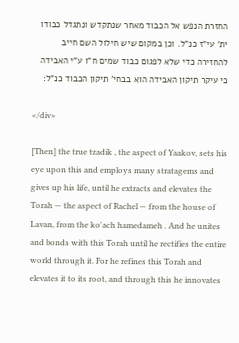החזרת הנפש אל הכבוד מאחר שנתקדש ונתגדל כבודו ית' עי"ז כנ"ל. וכן במקום שיש חילול השם חייב להחזירה כדי שלא לפגום כבוד שמים ח"ו ע"י האבידה כי עיקר תיקון האבידה הוא בבחי' תיקון הכבוד כנ"ל:

</div>

[Then] the true tzadik , the aspect of Yaakov, sets his eye upon this and employs many stratagems and gives up his life, until he extracts and elevates the Torah — the aspect of Rachel — from the house of Lavan, from the ko'ach hamedameh . And he unites and bonds with this Torah until he rectifies the entire world through it. For he refines this Torah and elevates it to its root, and through this he innovates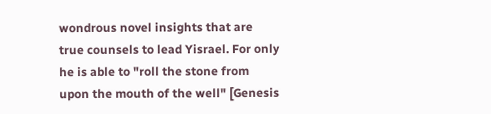wondrous novel insights that are true counsels to lead Yisrael. For only he is able to "roll the stone from upon the mouth of the well" [Genesis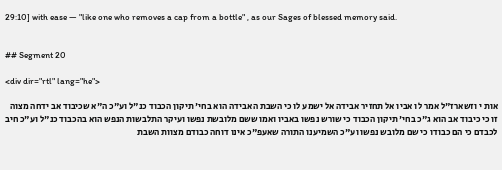29:10] with ease — "like one who removes a cap from a bottle" , as our Sages of blessed memory said.


## Segment 20

<div dir="rtl" lang="he">

אות י וזשארז"ל אמר לו אביו אל תחזיר אבידה אל ישמע לו כי השבת האבידה הוא בחי' תיקון הכבוד כנ"ל וע"כ ה"א שכיבוד אב ידחה מצוה זו כי כיבוד אב הוא ג"כ בחי' תיקון הכבוד כי שורש נפשו באביו ואמו ששם מלובשת נפשו ועיקר התלבשות הנפש הוא בהכבוד כנ"ל וע"כ חיב לכבדם כי הם כבודו כי שם מלובש נפשו וע"כ השמיענו התורה שאעפ"כ אינו דוחה כבודם מצוות השבת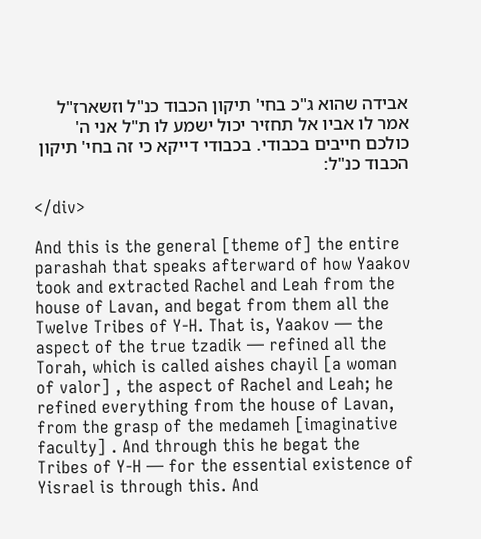אבידה שהוא ג"כ בחי' תיקון הכבוד כנ"ל וזשארז"ל אמר לו אביו אל תחזיר יכול ישמע לו ת"ל אני ה' כולכם חייבים בכבודי. בכבודי דייקא כי זה בחי' תיקון הכבוד כנ"ל:

</div>

And this is the general [theme of] the entire parashah that speaks afterward of how Yaakov took and extracted Rachel and Leah from the house of Lavan, and begat from them all the Twelve Tribes of Y-H. That is, Yaakov — the aspect of the true tzadik — refined all the Torah, which is called aishes chayil [a woman of valor] , the aspect of Rachel and Leah; he refined everything from the house of Lavan, from the grasp of the medameh [imaginative faculty] . And through this he begat the Tribes of Y-H — for the essential existence of Yisrael is through this. And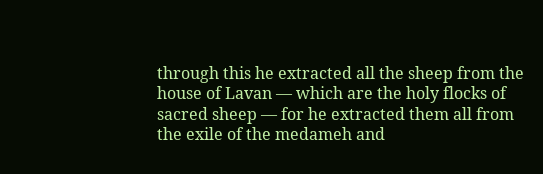through this he extracted all the sheep from the house of Lavan — which are the holy flocks of sacred sheep — for he extracted them all from the exile of the medameh and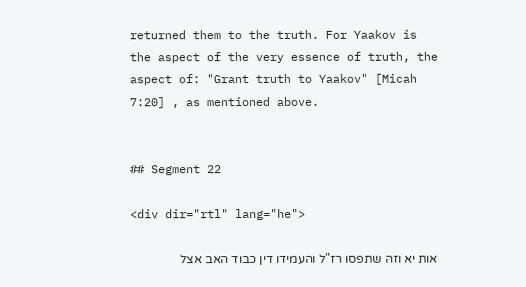returned them to the truth. For Yaakov is the aspect of the very essence of truth, the aspect of: "Grant truth to Yaakov" [Micah 7:20] , as mentioned above.


## Segment 22

<div dir="rtl" lang="he">

אות יא וזה שתפסו רז"ל והעמידו דין כבוד האב אצל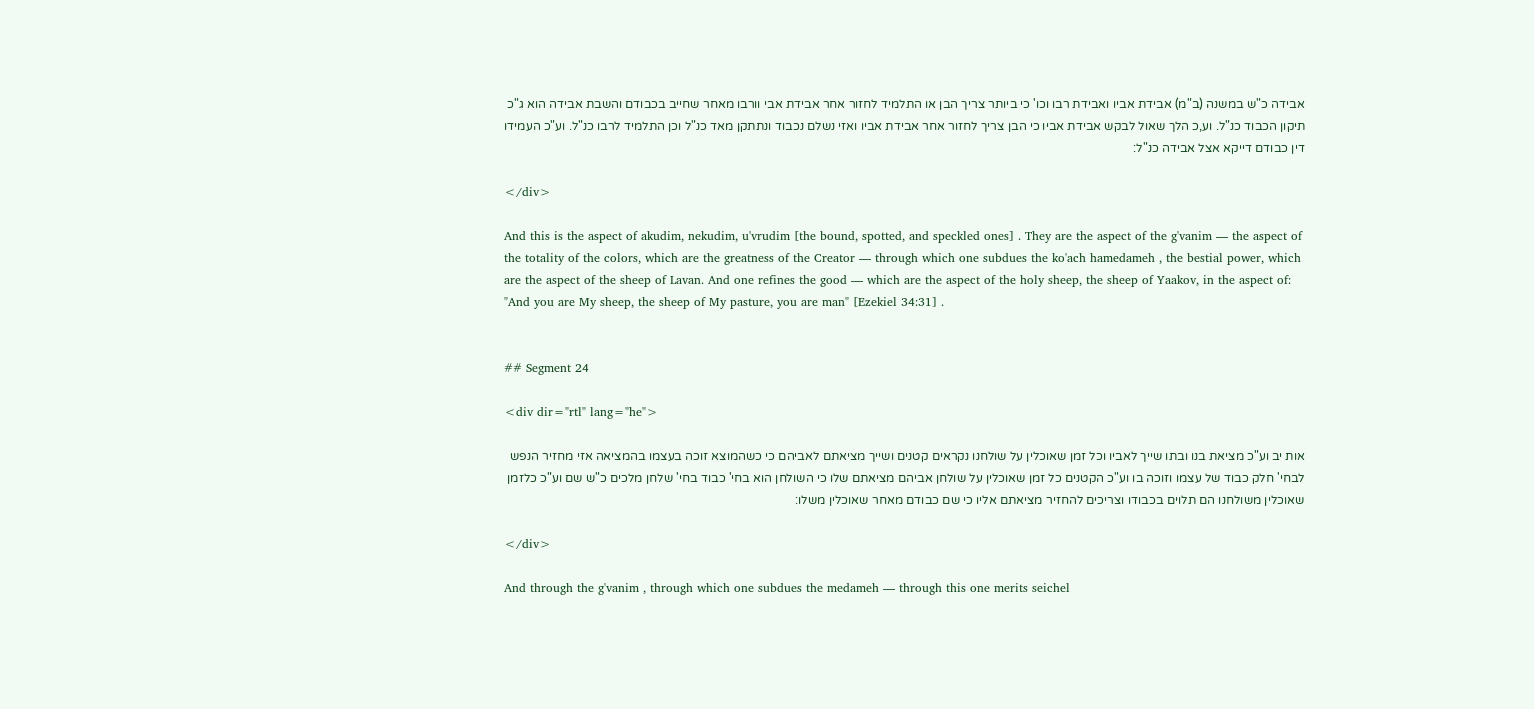אבידה כ"ש במשנה (ב"מ) אבידת אביו ואבידת רבו וכו' כי ביותר צריך הבן או התלמיד לחזור אחר אבידת אבי וורבו מאחר שחייב בכבודם והשבת אבידה הוא ג"כ תיקון הכבוד כנ"ל. וע,כ הלך שאול לבקש אבידת אביו כי הבן צריך לחזור אחר אבידת אביו ואזי נשלם נכבוד ונתתקן מאד כנ"ל וכן התלמיד לרבו כנ"ל. וע"כ העמידו דין כבודם דייקא אצל אבידה כנ"ל:

</div>

And this is the aspect of akudim, nekudim, u'vrudim [the bound, spotted, and speckled ones] . They are the aspect of the g'vanim — the aspect of the totality of the colors, which are the greatness of the Creator — through which one subdues the ko'ach hamedameh , the bestial power, which are the aspect of the sheep of Lavan. And one refines the good — which are the aspect of the holy sheep, the sheep of Yaakov, in the aspect of: "And you are My sheep, the sheep of My pasture, you are man" [Ezekiel 34:31] .


## Segment 24

<div dir="rtl" lang="he">

אות יב וע"כ מציאת בנו ובתו שייך לאביו וכל זמן שאוכלין על שולחנו נקראים קטנים ושייך מציאתם לאביהם כי כשהמוצא זוכה בעצמו בהמציאה אזי מחזיר הנפש לבחי' חלק כבוד של עצמו וזוכה בו וע"כ הקטנים כל זמן שאוכלין על שולחן אביהם מציאתם שלו כי השולחן הוא בחי' כבוד בחי' שלחן מלכים כ"ש שם וע"כ כלזמן שאוכלין משולחנו הם תלוים בכבודו וצריכים להחזיר מציאתם אליו כי שם כבודם מאחר שאוכלין משלו:

</div>

And through the g'vanim , through which one subdues the medameh — through this one merits seichel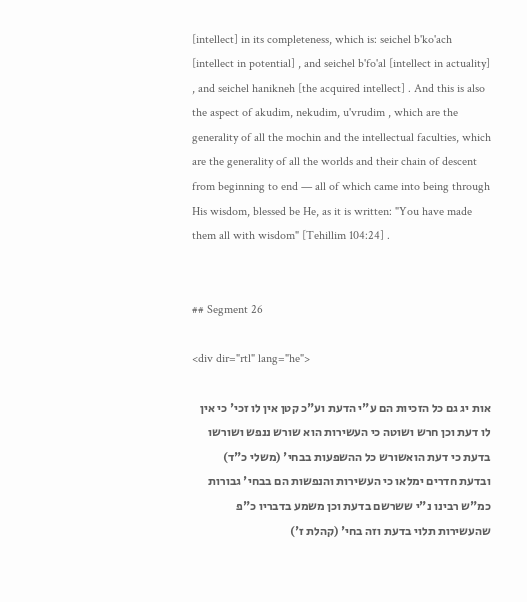[intellect] in its completeness, which is: seichel b'ko'ach [intellect in potential] , and seichel b'fo'al [intellect in actuality] , and seichel hanikneh [the acquired intellect] . And this is also the aspect of akudim, nekudim, u'vrudim , which are the generality of all the mochin and the intellectual faculties, which are the generality of all the worlds and their chain of descent from beginning to end — all of which came into being through His wisdom, blessed be He, as it is written: "You have made them all with wisdom" [Tehillim 104:24] .


## Segment 26

<div dir="rtl" lang="he">

אות יג גם כל הזכיות הם ע"י הדעת וע"כ קטן אין לו זכי' כי אין לו דעת וכן חרש ושוטה כי העשירות הוא שורש ננפש ושורשו בדעת כי דעת הואשורש כל ההשפעות בבחי' (משלי כ"ד) ובדעת חדרים ימלאו כי העשירות והנפשות הם בבחי' גבורות כמ"ש רבינו נ"י ששרשם בדעת וכן משמע בדבריו כ"פ שהעשירות תלוי בדעת וזה בחי' (קהלת ז')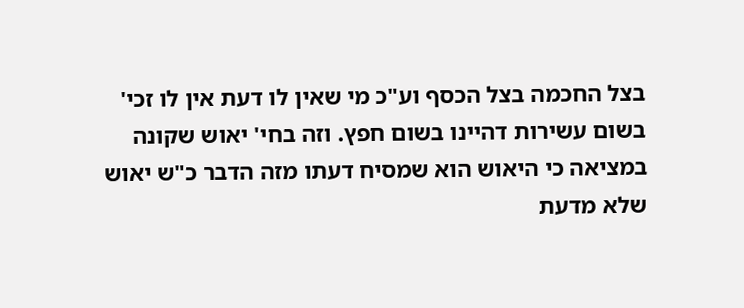בצל החכמה בצל הכסף וע"כ מי שאין לו דעת אין לו זכי' בשום עשירות דהיינו בשום חפץ. וזה בחי' יאוש שקונה במציאה כי היאוש הוא שמסיח דעתו מזה הדבר כ"ש יאוש שלא מדעת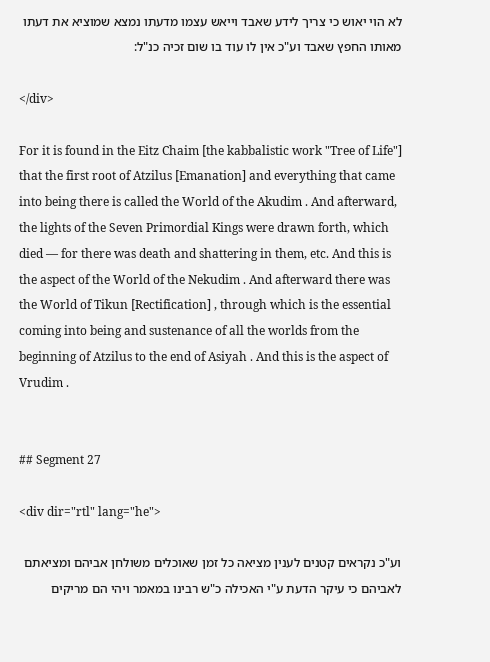לא הוי יאוש כי צריך לידע שאבד וייאש עצמו מדעתו נמצא שמוציא את דעתו מאותו החפץ שאבד וע"כ אין לו עוד בו שום זכיה כנ"ל:

</div>

For it is found in the Eitz Chaim [the kabbalistic work "Tree of Life"] that the first root of Atzilus [Emanation] and everything that came into being there is called the World of the Akudim . And afterward, the lights of the Seven Primordial Kings were drawn forth, which died — for there was death and shattering in them, etc. And this is the aspect of the World of the Nekudim . And afterward there was the World of Tikun [Rectification] , through which is the essential coming into being and sustenance of all the worlds from the beginning of Atzilus to the end of Asiyah . And this is the aspect of Vrudim .


## Segment 27

<div dir="rtl" lang="he">

וע"כ נקראים קטנים לענין מציאה כל זמן שאוכלים משולחן אביהם ומציאתם לאביהם כי עיקר הדעת ע"י האכילה כ"ש רבינו במאמר ויהי הם מריקים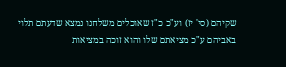שקיהם (סי' יז) וע"כ כ"ז שאוכלים משלחנו נמצא שדעתם תלוי באביהם ע"כ מציאתם שלו והוא זוכה במציאות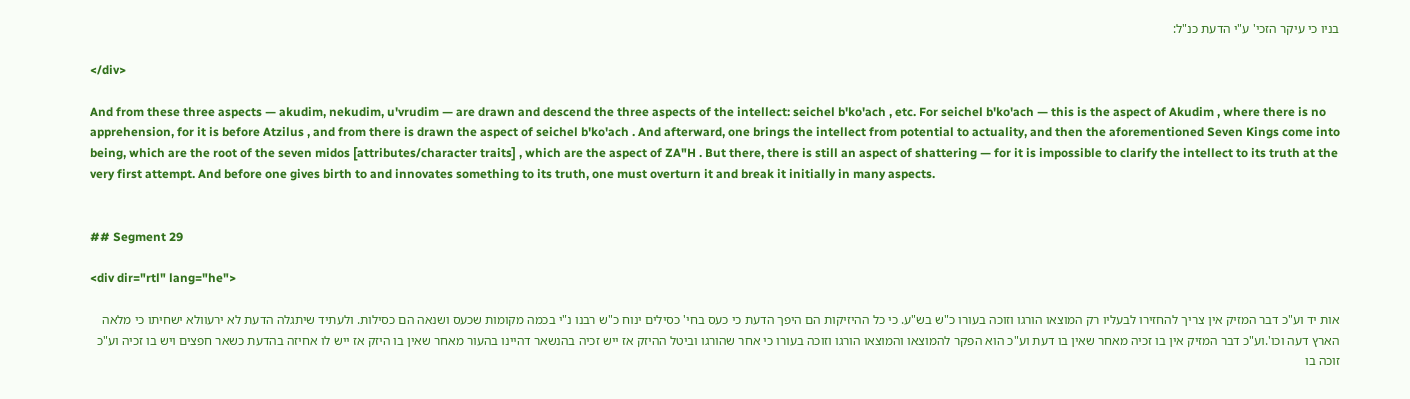בניו כי עיקר הזכי' ע"י הדעת כנ"ל:

</div>

And from these three aspects — akudim, nekudim, u'vrudim — are drawn and descend the three aspects of the intellect: seichel b'ko'ach , etc. For seichel b'ko'ach — this is the aspect of Akudim , where there is no apprehension, for it is before Atzilus , and from there is drawn the aspect of seichel b'ko'ach . And afterward, one brings the intellect from potential to actuality, and then the aforementioned Seven Kings come into being, which are the root of the seven midos [attributes/character traits] , which are the aspect of ZA"H . But there, there is still an aspect of shattering — for it is impossible to clarify the intellect to its truth at the very first attempt. And before one gives birth to and innovates something to its truth, one must overturn it and break it initially in many aspects.


## Segment 29

<div dir="rtl" lang="he">

אות יד וע"כ דבר המזיק אין צריך להחזירו לבעליו רק המוצאו הורגו וזוכה בעורו כ"ש בש"ע. כי כל ההיזיקות הם היפך הדעת כי כעס בחי' כסילים ינוח כ"ש רבנו נ"י בכמה מקומות שכעס ושנאה הם כסילות. ולעתיד שיתגלה הדעת לא ירעוולא ישחיתו כי מלאה הארץ דעה וכו'.וע"כ דבר המזיק אין בו זכיה מאחר שאין בו דעת וע"כ הוא הפקר להמוצאו והמוצאו הורגו וזוכה בעורו כי אחר שהורגו וביטל ההיזק אז ייש זכיה בהנשאר דהיינו בהעור מאחר שאין בו היזק אז ייש לו אחיזה בהדעת כשאר חפצים ויש בו זכיה וע"כ זוכה בו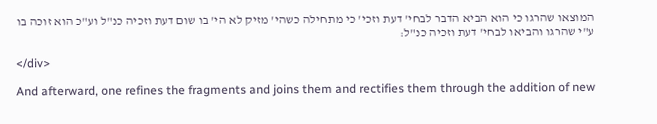המוצאו שהרגו כי הוא הביא הדבר לבחי' דעת וזכי' כי מתחילה כשהי' מזיק לא הי' בו שום דעת וזכיה כנ"ל וע"כ הוא זוכה בו ע"י שהרגו והביאו לבחי' דעת וזכיה כנ"ל:

</div>

And afterward, one refines the fragments and joins them and rectifies them through the addition of new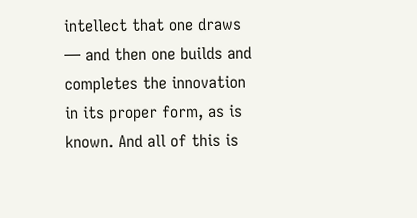intellect that one draws — and then one builds and completes the innovation in its proper form, as is known. And all of this is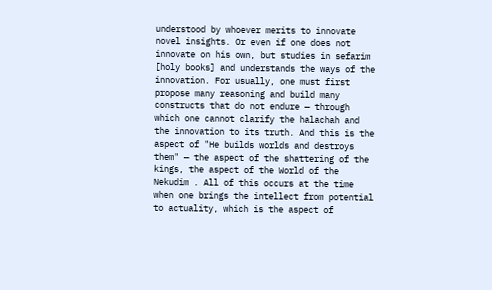understood by whoever merits to innovate novel insights. Or even if one does not innovate on his own, but studies in sefarim [holy books] and understands the ways of the innovation. For usually, one must first propose many reasoning and build many constructs that do not endure — through which one cannot clarify the halachah and the innovation to its truth. And this is the aspect of "He builds worlds and destroys them" — the aspect of the shattering of the kings, the aspect of the World of the Nekudim . All of this occurs at the time when one brings the intellect from potential to actuality, which is the aspect of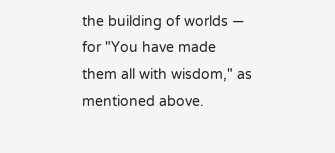the building of worlds — for "You have made them all with wisdom," as mentioned above.